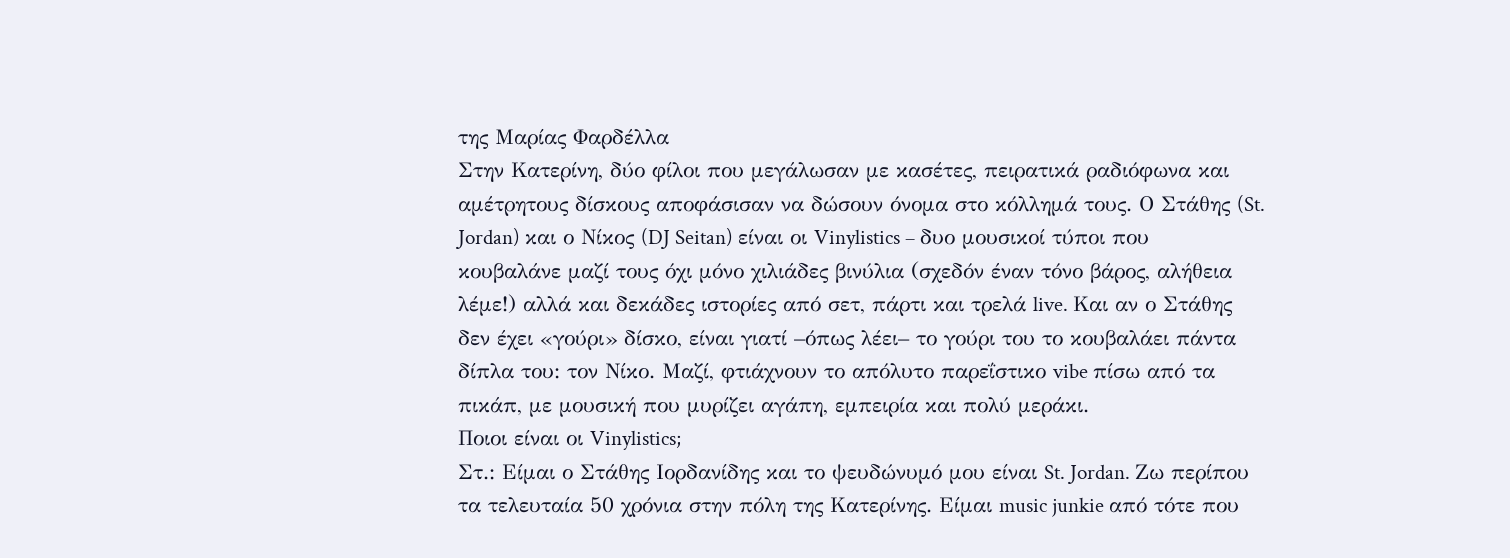της Μαρίας Φαρδέλλα
Στην Κατερίνη, δύο φίλοι που μεγάλωσαν με κασέτες, πειρατικά ραδιόφωνα και αμέτρητους δίσκους αποφάσισαν να δώσουν όνομα στο κόλλημά τους. Ο Στάθης (St. Jordan) και ο Νίκος (DJ Seitan) είναι οι Vinylistics – δυο μουσικοί τύποι που κουβαλάνε μαζί τους όχι μόνο χιλιάδες βινύλια (σχεδόν έναν τόνο βάρος, αλήθεια λέμε!) αλλά και δεκάδες ιστορίες από σετ, πάρτι και τρελά live. Και αν ο Στάθης δεν έχει «γούρι» δίσκο, είναι γιατί –όπως λέει– το γούρι του το κουβαλάει πάντα δίπλα του: τον Νίκο. Μαζί, φτιάχνουν το απόλυτο παρεΐστικο vibe πίσω από τα πικάπ, με μουσική που μυρίζει αγάπη, εμπειρία και πολύ μεράκι.
Ποιοι είναι οι Vinylistics;
Στ.: Είμαι ο Στάθης Ιορδανίδης και το ψευδώνυμό μου είναι St. Jordan. Ζω περίπου τα τελευταία 50 χρόνια στην πόλη της Κατερίνης. Είμαι music junkie από τότε που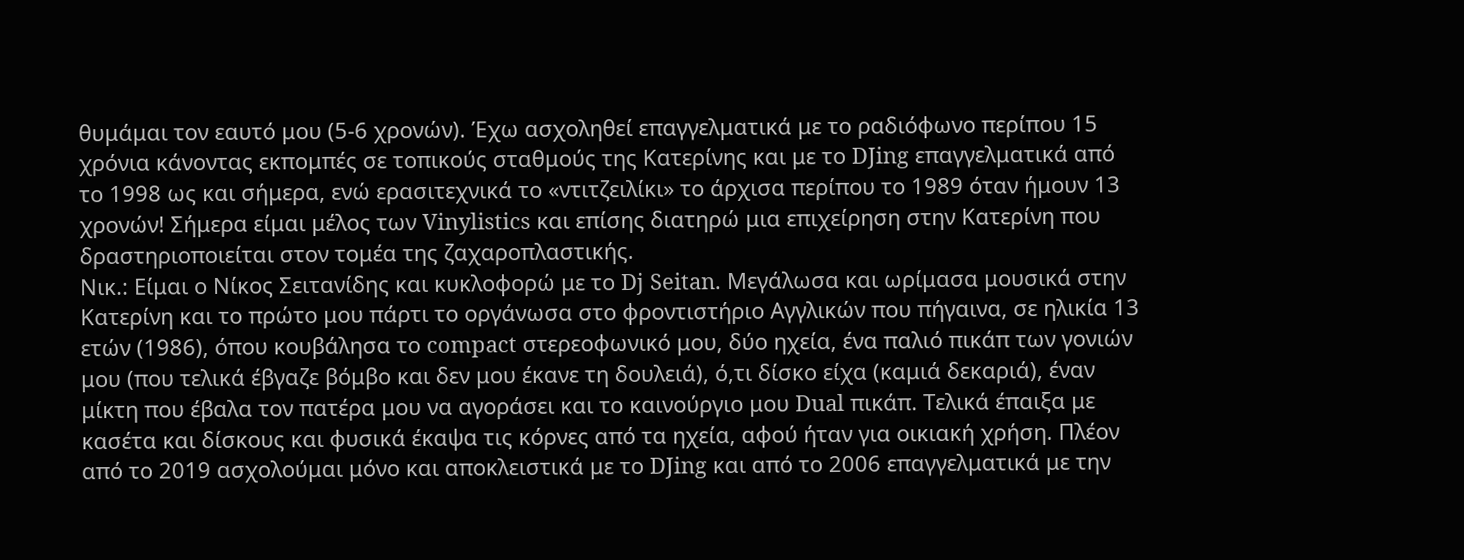θυμάμαι τον εαυτό μου (5-6 χρονών). Έχω ασχοληθεί επαγγελματικά με το ραδιόφωνο περίπου 15 χρόνια κάνοντας εκπομπές σε τοπικούς σταθμούς της Κατερίνης και με το DJing επαγγελματικά από το 1998 ως και σήμερα, ενώ ερασιτεχνικά το «ντιτζειλίκι» το άρχισα περίπου το 1989 όταν ήμουν 13 χρονών! Σήμερα είμαι μέλος των Vinylistics και επίσης διατηρώ μια επιχείρηση στην Κατερίνη που δραστηριοποιείται στον τομέα της ζαχαροπλαστικής.
Νικ.: Είμαι ο Νίκος Σειτανίδης και κυκλοφορώ με το Dj Seitan. Μεγάλωσα και ωρίμασα μουσικά στην Κατερίνη και το πρώτο μου πάρτι το οργάνωσα στο φροντιστήριο Αγγλικών που πήγαινα, σε ηλικία 13 ετών (1986), όπου κουβάλησα το compact στερεοφωνικό μου, δύο ηχεία, ένα παλιό πικάπ των γονιών μου (που τελικά έβγαζε βόμβο και δεν μου έκανε τη δουλειά), ό,τι δίσκο είχα (καμιά δεκαριά), έναν μίκτη που έβαλα τον πατέρα μου να αγοράσει και το καινούργιο μου Dual πικάπ. Τελικά έπαιξα με κασέτα και δίσκους και φυσικά έκαψα τις κόρνες από τα ηχεία, αφού ήταν για οικιακή χρήση. Πλέον από το 2019 ασχολούμαι μόνο και αποκλειστικά με το DJing και από το 2006 επαγγελματικά με την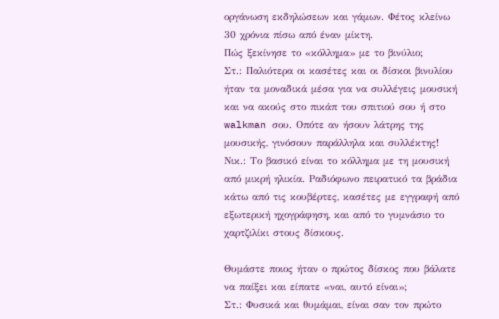οργάνωση εκδηλώσεων και γάμων. Φέτος κλείνω 30 χρόνια πίσω από έναν μίκτη.
Πώς ξεκίνησε το «κόλλημα» με το βινύλιο;
Στ.: Παλιότερα οι κασέτες και οι δίσκοι βινυλίου ήταν τα μοναδικά μέσα για να συλλέγεις μουσική και να ακούς στο πικάπ του σπιτιού σου ή στο walkman σου. Οπότε αν ήσουν λάτρης της μουσικής, γινόσουν παράλληλα και συλλέκτης!
Νικ.: Το βασικό είναι το κόλλημα με τη μουσική από μικρή ηλικία. Ραδιόφωνο πειρατικό τα βράδια κάτω από τις κουβέρτες, κασέτες με εγγραφή από εξωτερική ηχογράφηση, και από το γυμνάσιο το χαρτζιλίκι στους δίσκους.

Θυμάστε ποιος ήταν ο πρώτος δίσκος που βάλατε να παίξει και είπατε «ναι, αυτό είναι»;
Στ.: Φυσικά και θυμάμαι, είναι σαν τον πρώτο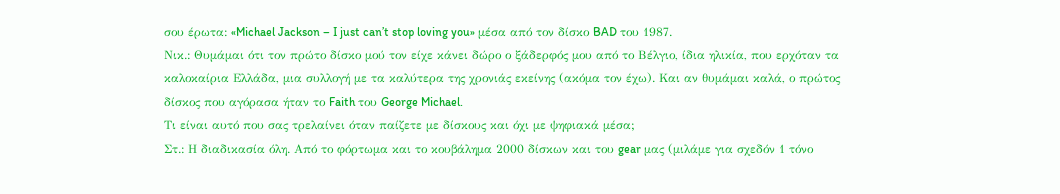σου έρωτα: «Michael Jackson – I just can’t stop loving you» μέσα από τον δίσκο BAD του 1987.
Νικ.: Θυμάμαι ότι τον πρώτο δίσκο μού τον είχε κάνει δώρο ο ξάδερφός μου από το Βέλγιο, ίδια ηλικία, που ερχόταν τα καλοκαίρια Ελλάδα, μια συλλογή με τα καλύτερα της χρονιάς εκείνης (ακόμα τον έχω). Και αν θυμάμαι καλά, ο πρώτος δίσκος που αγόρασα ήταν το Faith του George Michael.
Τι είναι αυτό που σας τρελαίνει όταν παίζετε με δίσκους και όχι με ψηφιακά μέσα;
Στ.: Η διαδικασία όλη. Από το φόρτωμα και το κουβάλημα 2000 δίσκων και του gear μας (μιλάμε για σχεδόν 1 τόνο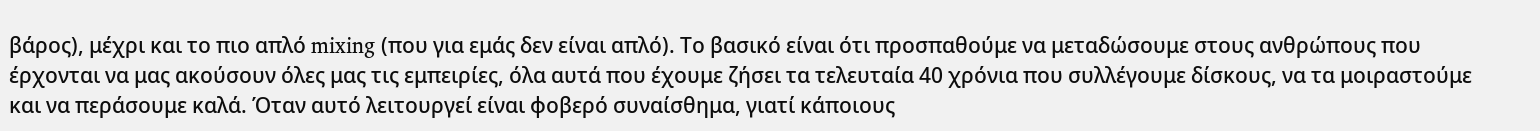βάρος), μέχρι και το πιο απλό mixing (που για εμάς δεν είναι απλό). Το βασικό είναι ότι προσπαθούμε να μεταδώσουμε στους ανθρώπους που έρχονται να μας ακούσουν όλες μας τις εμπειρίες, όλα αυτά που έχουμε ζήσει τα τελευταία 40 χρόνια που συλλέγουμε δίσκους, να τα μοιραστούμε και να περάσουμε καλά. Όταν αυτό λειτουργεί είναι φοβερό συναίσθημα, γιατί κάποιους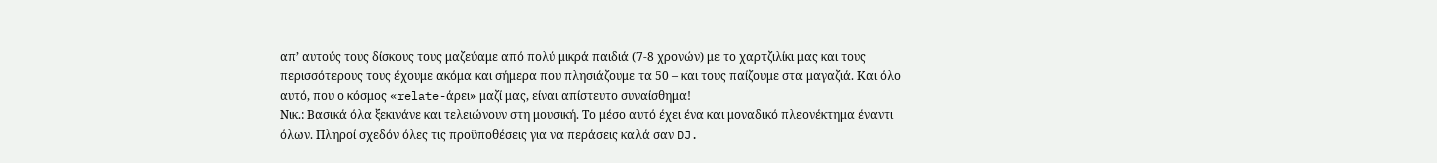απ’ αυτούς τους δίσκους τους μαζεύαμε από πολύ μικρά παιδιά (7-8 χρονών) με το χαρτζιλίκι μας και τους περισσότερους τους έχουμε ακόμα και σήμερα που πλησιάζουμε τα 50 – και τους παίζουμε στα μαγαζιά. Και όλο αυτό, που ο κόσμος «relate-άρει» μαζί μας, είναι απίστευτο συναίσθημα!
Νικ.: Βασικά όλα ξεκινάνε και τελειώνουν στη μουσική. Το μέσο αυτό έχει ένα και μοναδικό πλεονέκτημα έναντι όλων. Πληροί σχεδόν όλες τις προϋποθέσεις για να περάσεις καλά σαν DJ.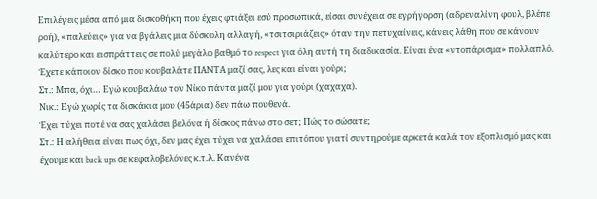Επιλέγεις μέσα από μια δισκοθήκη που έχεις φτιάξει εσύ προσωπικά, είσαι συνέχεια σε εγρήγορση (αδρεναλίνη φουλ, βλέπε ροή), «παλεύεις» για να βγάλεις μια δύσκολη αλλαγή, «τσιτσιριάζεις» όταν την πετυχαίνεις, κάνεις λάθη που σε κάνουν καλύτερο και εισπράττεις σε πολύ μεγάλο βαθμό το respect για όλη αυτή τη διαδικασία. Είναι ένα «ντοπάρισμα» πολλαπλό.
Έχετε κάποιον δίσκο που κουβαλάτε ΠΑΝΤΑ μαζί σας, λες και είναι γούρι;
Στ.: Μπα, όχι… Εγώ κουβαλάω τον Νίκο πάντα μαζί μου για γούρι (χαχαχα).
Νικ.: Εγώ χωρίς τα δισκάκια μου (45άρια) δεν πάω πουθενά.
Έχει τύχει ποτέ να σας χαλάσει βελόνα ή δίσκος πάνω στο σετ; Πώς το σώσατε;
Στ.: Η αλήθεια είναι πως όχι, δεν μας έχει τύχει να χαλάσει επιτόπου γιατί συντηρούμε αρκετά καλά τον εξοπλισμό μας και έχουμε και back ups σε κεφαλοβελόνες κ.τ.λ. Κανένα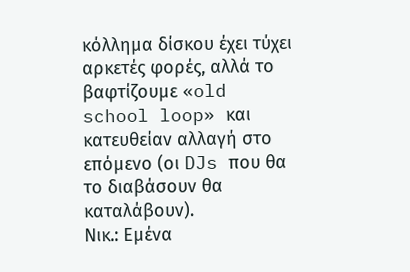κόλλημα δίσκου έχει τύχει αρκετές φορές, αλλά το βαφτίζουμε «old school loop» και κατευθείαν αλλαγή στο επόμενο (οι DJs που θα το διαβάσουν θα καταλάβουν).
Νικ.: Εμένα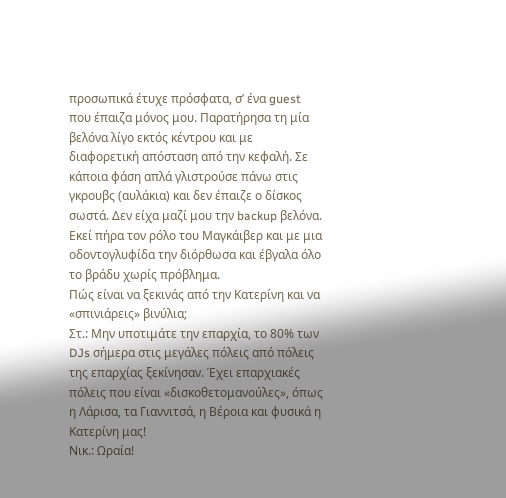προσωπικά έτυχε πρόσφατα, σ’ ένα guest που έπαιζα μόνος μου. Παρατήρησα τη μία βελόνα λίγο εκτός κέντρου και με διαφορετική απόσταση από την κεφαλή. Σε κάποια φάση απλά γλιστρούσε πάνω στις γκρουβς (αυλάκια) και δεν έπαιζε ο δίσκος σωστά. Δεν είχα μαζί μου την backup βελόνα. Εκεί πήρα τον ρόλο του Μαγκάιβερ και με μια οδοντογλυφίδα την διόρθωσα και έβγαλα όλο το βράδυ χωρίς πρόβλημα.
Πώς είναι να ξεκινάς από την Κατερίνη και να «σπινιάρεις» βινύλια;
Στ.: Μην υποτιμάτε την επαρχία, το 80% των DJs σήμερα στις μεγάλες πόλεις από πόλεις της επαρχίας ξεκίνησαν. Έχει επαρχιακές πόλεις που είναι «δισκοθετομανούλες», όπως η Λάρισα, τα Γιαννιτσά, η Βέροια και φυσικά η Κατερίνη μας!
Νικ.: Ωραία!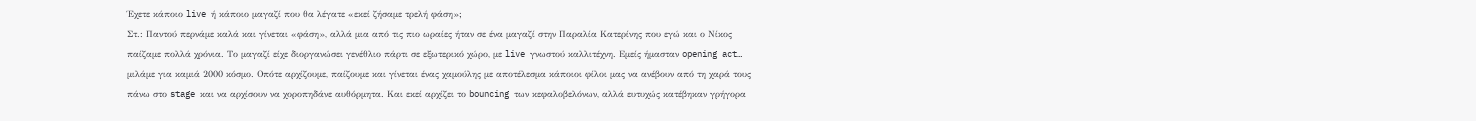Έχετε κάποιο live ή κάποιο μαγαζί που θα λέγατε «εκεί ζήσαμε τρελή φάση»;
Στ.: Παντού περνάμε καλά και γίνεται «φάση», αλλά μια από τις πιο ωραίες ήταν σε ένα μαγαζί στην Παραλία Κατερίνης που εγώ και ο Νίκος παίζαμε πολλά χρόνια. Το μαγαζί είχε διοργανώσει γενέθλιο πάρτι σε εξωτερικό χώρο, με live γνωστού καλλιτέχνη. Εμείς ήμασταν opening act… μιλάμε για καμιά 2000 κόσμο. Οπότε αρχίζουμε, παίζουμε και γίνεται ένας χαμούλης με αποτέλεσμα κάποιοι φίλοι μας να ανέβουν από τη χαρά τους πάνω στο stage και να αρχίσουν να χοροπηδάνε αυθόρμητα. Και εκεί αρχίζει το bouncing των κεφαλοβελόνων, αλλά ευτυχώς κατέβηκαν γρήγορα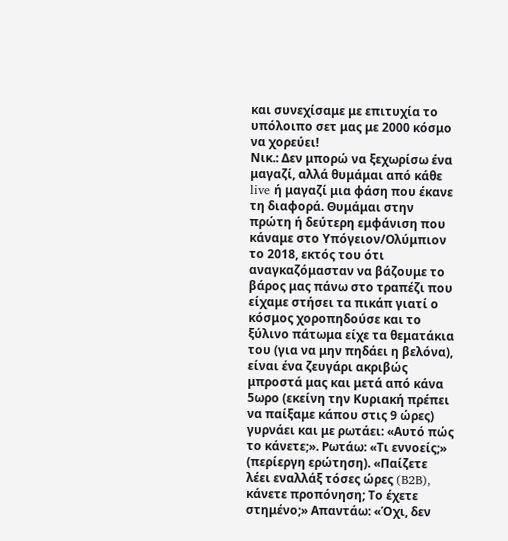και συνεχίσαμε με επιτυχία το υπόλοιπο σετ μας με 2000 κόσμο να χορεύει!
Νικ.: Δεν μπορώ να ξεχωρίσω ένα μαγαζί, αλλά θυμάμαι από κάθε live ή μαγαζί μια φάση που έκανε τη διαφορά. Θυμάμαι στην πρώτη ή δεύτερη εμφάνιση που κάναμε στο Υπόγειον/Ολύμπιον το 2018, εκτός του ότι αναγκαζόμασταν να βάζουμε το βάρος μας πάνω στο τραπέζι που είχαμε στήσει τα πικάπ γιατί ο κόσμος χοροπηδούσε και το ξύλινο πάτωμα είχε τα θεματάκια του (για να μην πηδάει η βελόνα), είναι ένα ζευγάρι ακριβώς μπροστά μας και μετά από κάνα 5ωρο (εκείνη την Κυριακή πρέπει να παίξαμε κάπου στις 9 ώρες) γυρνάει και με ρωτάει: «Αυτό πώς το κάνετε;». Ρωτάω: «Τι εννοείς;» (περίεργη ερώτηση). «Παίζετε λέει εναλλάξ τόσες ώρες (B2B), κάνετε προπόνηση; Το έχετε στημένο;» Απαντάω: «Όχι, δεν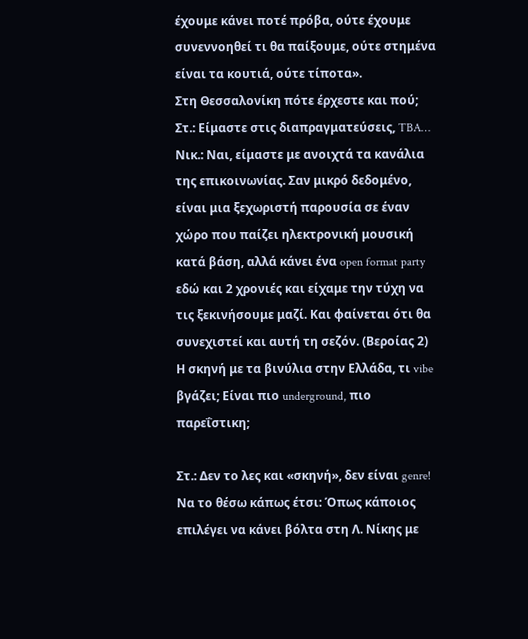έχουμε κάνει ποτέ πρόβα, ούτε έχουμε συνεννοηθεί τι θα παίξουμε, ούτε στημένα είναι τα κουτιά, ούτε τίποτα».
Στη Θεσσαλονίκη πότε έρχεστε και πού;
Στ.: Είμαστε στις διαπραγματεύσεις, TBA…
Νικ.: Ναι, είμαστε με ανοιχτά τα κανάλια της επικοινωνίας. Σαν μικρό δεδομένο, είναι μια ξεχωριστή παρουσία σε έναν χώρο που παίζει ηλεκτρονική μουσική κατά βάση, αλλά κάνει ένα open format party εδώ και 2 χρονιές και είχαμε την τύχη να τις ξεκινήσουμε μαζί. Και φαίνεται ότι θα συνεχιστεί και αυτή τη σεζόν. (Βεροίας 2)
Η σκηνή με τα βινύλια στην Ελλάδα, τι vibe βγάζει; Είναι πιο underground, πιο παρεΐστικη;

Στ.: Δεν το λες και «σκηνή», δεν είναι genre! Να το θέσω κάπως έτσι: Όπως κάποιος επιλέγει να κάνει βόλτα στη Λ. Νίκης με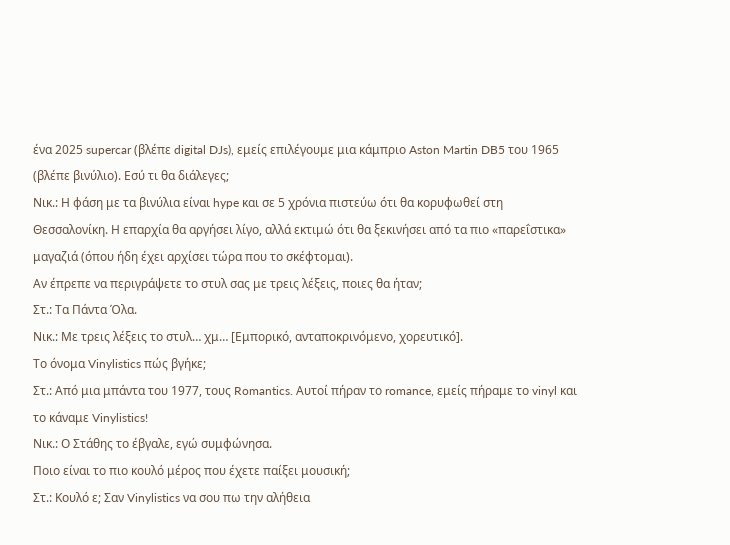ένα 2025 supercar (βλέπε digital DJs), εμείς επιλέγουμε μια κάμπριο Aston Martin DB5 του 1965 (βλέπε βινύλιο). Εσύ τι θα διάλεγες;
Νικ.: Η φάση με τα βινύλια είναι hype και σε 5 χρόνια πιστεύω ότι θα κορυφωθεί στη Θεσσαλονίκη. Η επαρχία θα αργήσει λίγο, αλλά εκτιμώ ότι θα ξεκινήσει από τα πιο «παρεΐστικα» μαγαζιά (όπου ήδη έχει αρχίσει τώρα που το σκέφτομαι).
Αν έπρεπε να περιγράψετε το στυλ σας με τρεις λέξεις, ποιες θα ήταν;
Στ.: Τα Πάντα Όλα.
Νικ.: Με τρεις λέξεις το στυλ… χμ… [Εμπορικό, ανταποκρινόμενο, χορευτικό].
Το όνομα Vinylistics πώς βγήκε;
Στ.: Από μια μπάντα του 1977, τους Romantics. Αυτοί πήραν το romance, εμείς πήραμε το vinyl και το κάναμε Vinylistics!
Νικ.: Ο Στάθης το έβγαλε, εγώ συμφώνησα.
Ποιο είναι το πιο κουλό μέρος που έχετε παίξει μουσική;
Στ.: Κουλό ε; Σαν Vinylistics να σου πω την αλήθεια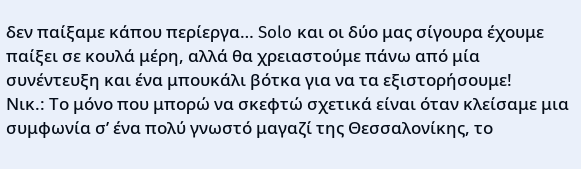δεν παίξαμε κάπου περίεργα… Solo και οι δύο μας σίγουρα έχουμε παίξει σε κουλά μέρη, αλλά θα χρειαστούμε πάνω από μία συνέντευξη και ένα μπουκάλι βότκα για να τα εξιστορήσουμε!
Νικ.: Το μόνο που μπορώ να σκεφτώ σχετικά είναι όταν κλείσαμε μια συμφωνία σ’ ένα πολύ γνωστό μαγαζί της Θεσσαλονίκης, το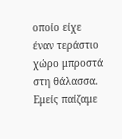οποίο είχε έναν τεράστιο χώρο μπροστά στη θάλασσα. Εμείς παίζαμε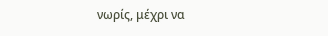νωρίς, μέχρι να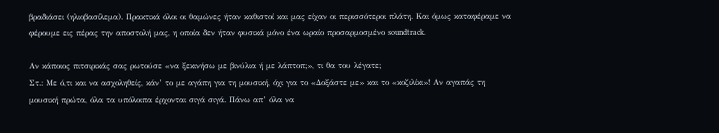βραδιάσει (ηλιοβασίλεμα). Πρακτικά όλοι οι θαμώνες ήταν καθιστοί και μας είχαν οι περισσότεροι πλάτη. Και όμως καταφέραμε να φέρουμε εις πέρας την αποστολή μας, η οποία δεν ήταν φυσικά μόνο ένα ωραίο προσαρμοσμένο soundtrack.

Αν κάποιος πιτσιρικάς σας ρωτούσε «να ξεκινήσω με βινύλια ή με λάπτοπ;», τι θα του λέγατε;
Στ.: Με ό,τι και να ασχοληθείς, κάν’ το με αγάπη για τη μουσική, όχι για το «Δοξάστε με» και το «κοζιλίκι»! Αν αγαπάς τη μουσική πρώτα, όλα τα υπόλοιπα έρχονται σιγά σιγά. Πάνω απ’ όλα να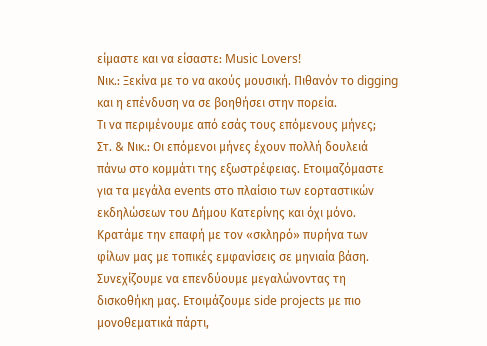είμαστε και να είσαστε: Music Lovers!
Νικ.: Ξεκίνα με το να ακούς μουσική. Πιθανόν το digging και η επένδυση να σε βοηθήσει στην πορεία.
Τι να περιμένουμε από εσάς τους επόμενους μήνες;
Στ. & Νικ.: Οι επόμενοι μήνες έχουν πολλή δουλειά πάνω στο κομμάτι της εξωστρέφειας. Ετοιμαζόμαστε για τα μεγάλα events στο πλαίσιο των εορταστικών εκδηλώσεων του Δήμου Κατερίνης και όχι μόνο. Κρατάμε την επαφή με τον «σκληρό» πυρήνα των φίλων μας με τοπικές εμφανίσεις σε μηνιαία βάση. Συνεχίζουμε να επενδύουμε μεγαλώνοντας τη δισκοθήκη μας. Ετοιμάζουμε side projects με πιο μονοθεματικά πάρτι,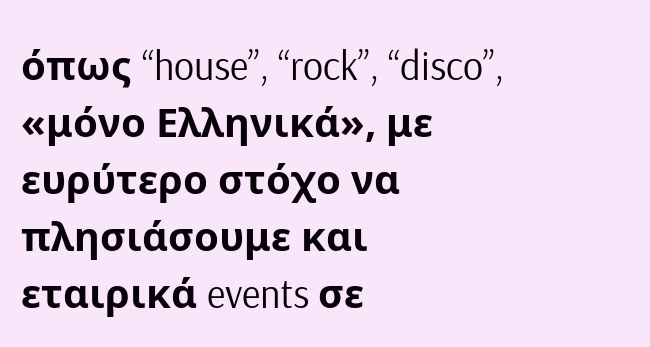όπως “house”, “rock”, “disco”, «μόνο Ελληνικά», με ευρύτερο στόχο να πλησιάσουμε και εταιρικά events σε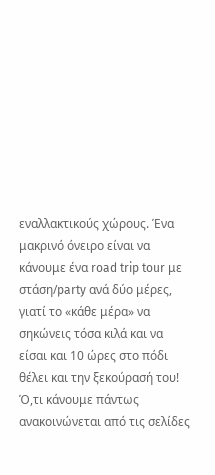εναλλακτικούς χώρους. Ένα μακρινό όνειρο είναι να κάνουμε ένα road trip tour με στάση/party ανά δύο μέρες, γιατί το «κάθε μέρα» να σηκώνεις τόσα κιλά και να είσαι και 10 ώρες στο πόδι θέλει και την ξεκούρασή του!
Ό,τι κάνουμε πάντως ανακοινώνεται από τις σελίδες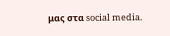μας στα social media.